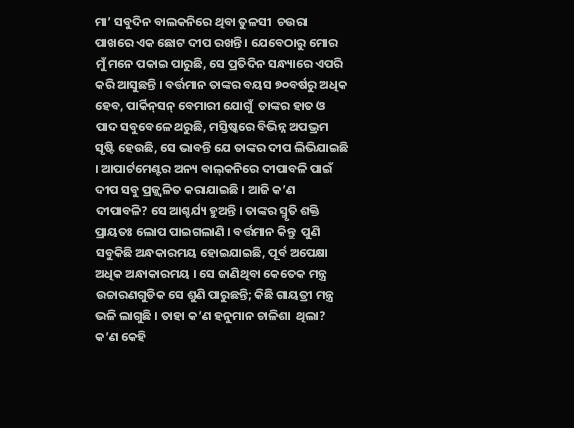ମା’ ସବୁଦିନ ବାଲକନିରେ ଥିବା ତୁଳସୀ  ଚଉରା ପାଖରେ ଏକ ଛୋଟ ଦୀପ ରଖନ୍ତି । ଯେବେଠାରୁ ମୋର ମୁଁ ମନେ ପକାଇ ପାରୁଛି, ସେ ପ୍ରତିଦିନ ସନ୍ଧ୍ୟାରେ ଏପରି କରି ଆସୁଛନ୍ତି । ବର୍ତ୍ତମାନ ତାଙ୍କର ବୟସ ୭୦ବର୍ଷରୁ ଅଧିକ ହେବ, ପାର୍କିନ୍‌ସନ୍‌ ବେମାରୀ ଯୋଗୁଁ  ତାଙ୍କର ହାତ ଓ ପାଦ ସବୁବେଳେ ଥରୁଛି, ମସ୍ତିଷ୍କରେ ବିଭିନ୍ନ ଅପଭ୍ରମ ସୃଷ୍ଟି ହେଉଛି, ସେ ଭାବନ୍ତି ଯେ ତାଙ୍କର ଦୀପ ଲିଭିଯାଇଛି । ଆପାର୍ଟମେଣ୍ଟର ଅନ୍ୟ ବାଲ୍‌କନିରେ ଦୀପାବଳି ପାଇଁ ଦୀପ ସବୁ ପ୍ରଜ୍ଜ୍ୱଳିତ କରାଯାଇଛି । ଆଜି କ’ଣ ଦୀପାବଳି? ସେ ଆଶ୍ଚର୍ଯ୍ୟ ହୁଅନ୍ତି । ତାଙ୍କର ସ୍ମୃତି ଶକ୍ତି ପ୍ରାୟତଃ ଲୋପ ପାଇଗଲାଣି । ବର୍ତ୍ତମାନ କିନ୍ତୁ  ପୁଣି ସବୁକିଛି ଅନ୍ଧକାରମୟ ହୋଇଯାଇଛି, ପୂର୍ବ ଅପେକ୍ଷା ଅଧିକ ଅନ୍ଧାକାରମୟ । ସେ ଜାଣିଥିବା କେତେକ ମନ୍ତ୍ର ଉଚ୍ଚାରଣଗୁଡିକ ସେ ଶୁଣି ପାରୁଛନ୍ତି; କିଛି ଗାୟତ୍ରୀ ମନ୍ତ୍ର ଭଳି ଲାଗୁଛି । ତାହା କ’ଣ ହନୁମାନ ଚାଳିଶା  ଥିଲା? କ’ଣ କେହି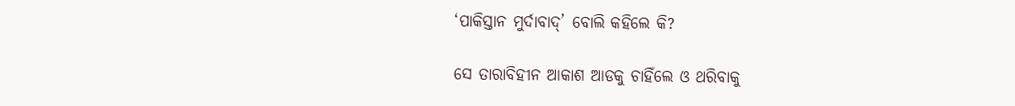‘ପାକିସ୍ତାନ ମୁର୍ଦାବାଦ୍‌’ ବୋଲି କହିଲେ କି?

ସେ ତାରାବିହୀନ ଆକାଶ ଆଡକୁ ଚାହିଁଲେ ଓ ଥରିବାକୁ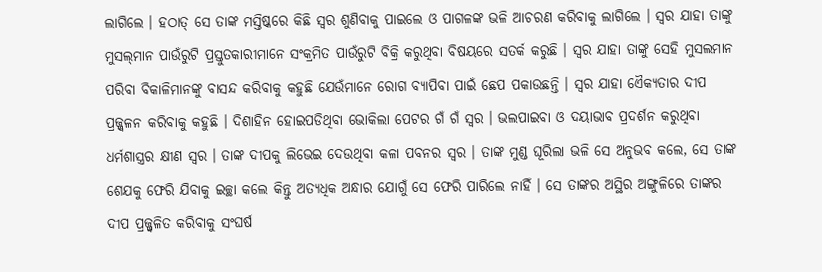ଲାଗିଲେ । ହଠାତ୍‌ ସେ ତାଙ୍କ ମସ୍ତିଷ୍କରେ କିଛି ସ୍ୱର ଶୁଣିବାକୁ ପାଇଲେ ଓ ପାଗଳଙ୍କ ଭଳି ଆଚରଣ କରିବାକୁ ଲାଗିଲେ । ସ୍ୱର ଯାହା ତାଙ୍କୁ ମୁସଲ୍‌ମାନ ପାଉଁରୁଟି ପ୍ରସ୍ତୁତକାରୀମାନେ ସଂକ୍ରମିତ ପାଉଁରୁଟି ବିକ୍ରି କରୁଥିବା ବିଷୟରେ ସତର୍କ କରୁଛି । ସ୍ୱର ଯାହା ତାଙ୍କୁ ସେହି ମୁସଲମାନ ପରିବା ବିକାଳିମାନଙ୍କୁ ବାସନ୍ଦ କରିବାକୁ କହୁଛି ଯେଉଁମାନେ ରୋଗ ବ୍ୟାପିବା ପାଇଁ ଛେପ ପକାଉଛନ୍ତି । ସ୍ୱର ଯାହା ଏୈକ୍ୟତାର ଦୀପ ପ୍ରଜ୍ଜ୍ୱଳନ କରିବାକୁ କହୁଛି । ଦିଶାହିନ ହୋଇପଡିଥିବା ଭୋକିଲା ପେଟର ଗଁ ଗଁ ସ୍ୱର । ଭଲପାଇବା ଓ ଦୟାଭାବ ପ୍ରଦର୍ଶନ କରୁଥିବା ଧର୍ମଶାସ୍ତ୍ରର କ୍ଷୀଣ ସ୍ୱର । ତାଙ୍କ ଦୀପକୁ ଲିଭେଇ ଦେଉଥିବା କଳା ପବନର ସ୍ୱର । ତାଙ୍କ ମୁଣ୍ଡ ଘୂରିଲା ଭଳି ସେ ଅନୁଭବ କଲେ, ସେ ତାଙ୍କ ଶେଯକୁ ଫେରି ଯିବାକୁ ଇଚ୍ଛା କଲେ କିନ୍ତୁ ଅତ୍ୟଧିକ ଅନ୍ଧାର ଯୋଗୁଁ ସେ ଫେରି ପାରିଲେ ନାହିଁ । ସେ ତାଙ୍କର ଅସ୍ଥିର ଅଙ୍ଗୁଳିରେ ତାଙ୍କର ଦୀପ ପ୍ରଜ୍ଜ୍ୱଳିତ କରିବାକୁ ସଂଘର୍ଷ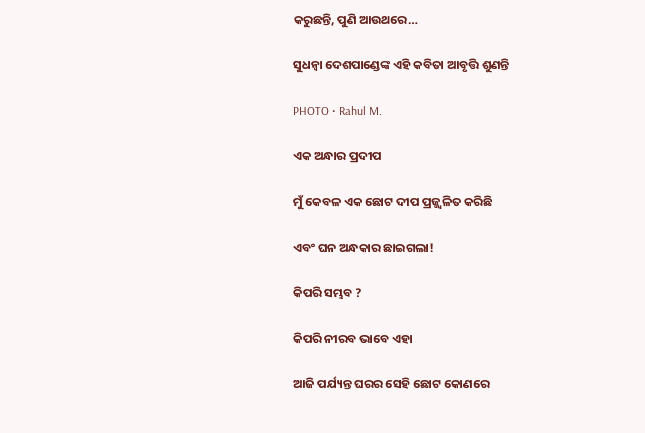କରୁଛନ୍ତି, ପୁଣି ଆଉଥରେ…

ସୁଧନ୍ୱା ଦେଶପାଣ୍ଡେଙ୍କ ଏହି କବିତା ଆବୃତ୍ତି ଶୁଣନ୍ତି

PHOTO • Rahul M.

ଏକ ଅନ୍ଧାର ପ୍ରଦୀପ

ମୁଁ କେବଳ ଏକ ଛୋଟ ଦୀପ ପ୍ରଜ୍ଜ୍ୱଳିତ କରିଛି

ଏବଂ ଘନ ଅନ୍ଧକାର ଛାଇଗଲା!

କିପରି ସମ୍ଭବ ?

କିପରି ନୀରବ ଭାବେ ଏହା

ଆଜି ପର୍ଯ୍ୟନ୍ତ ଘରର ସେହି ଛୋଟ କୋଣରେ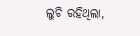ଲୁଚି ରହିଥିଲା,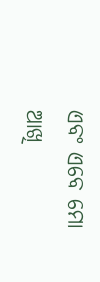ଏବଂ ଏବେ ମୋ ଆଖି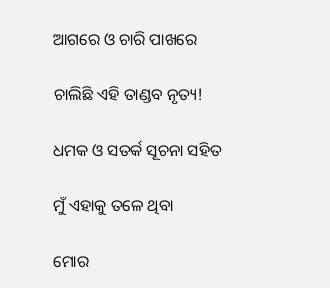ଆଗରେ ଓ ଚାରି ପାଖରେ

ଚାଲିଛି ଏହି ତାଣ୍ଡବ ନୃତ୍ୟ!

ଧମକ ଓ ସତର୍କ ସୂଚନା ସହିତ

ମୁଁ ଏହାକୁ ତଳେ ଥିବା

ମୋର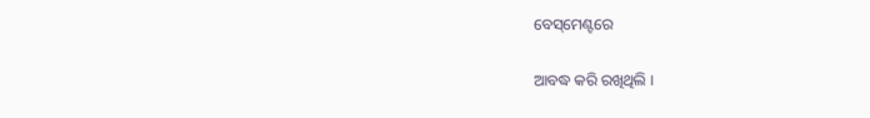ବେସ୍‌ମେଣ୍ଟରେ

ଆବଦ୍ଧ କରି ରଖିଥିଲି ।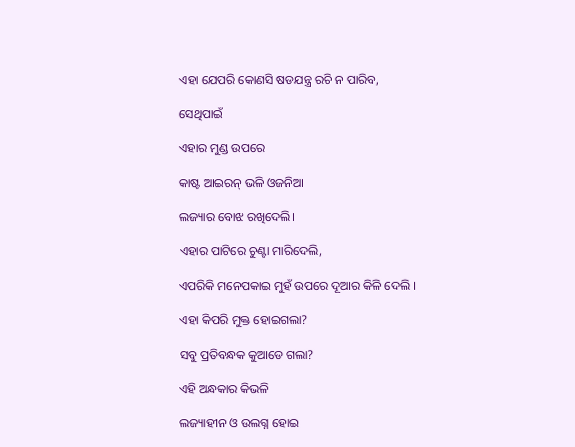ଏହା ଯେପରି କୋଣସି ଷଡଯନ୍ତ୍ର ରଚି ନ ପାରିବ,

ସେଥିପାଇଁ

ଏହାର ମୁଣ୍ଡ ଉପରେ

କାଷ୍ଟ ଆଇରନ୍‌ ଭଳି ଓଜନିଆ

ଲଜ୍ୟାର ବୋଝ ରଖିଦେଲି।

ଏହାର ପାଟିରେ ଚୁଣ୍ଟା ମାରିଦେଲି,

ଏପରିକି ମନେପକାଇ ମୁହଁ ଉପରେ ଦୂଆର କିଳି ଦେଲି ।

ଏହା କିପରି ମୁକ୍ତ ହୋଇଗଲା?

ସବୁ ପ୍ରତିବନ୍ଧକ କୁଆଡେ ଗଲା?

ଏହି ଅନ୍ଧକାର କିଭଳି

ଲଜ୍ୟାହୀନ ଓ ଉଲଗ୍ନ ହୋଇ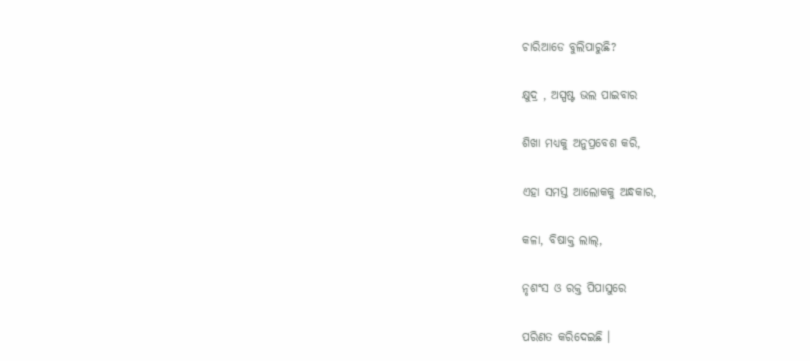ଚାରିଆଡେ ବୁଲିପାରୁଛି?

କ୍ଷୁଦ୍ର , ଅସ୍ପଷ୍ଟ ଭଲ ପାଇବାର

ଶିଖା ମଧ୍ୟକୁ ଅନୁପ୍ରବେଶ କରି,

ଏହା ସମସ୍ତ ଆଲୋକକୁ ଅନ୍ଧକାର,

କଳା, ବିଷାକ୍ତ ଲାଲ୍‌,

ନୃଶଂସ ଓ ରକ୍ତ ପିପାସୁରେ

ପରିଣତ କରିଦେଇଛି ।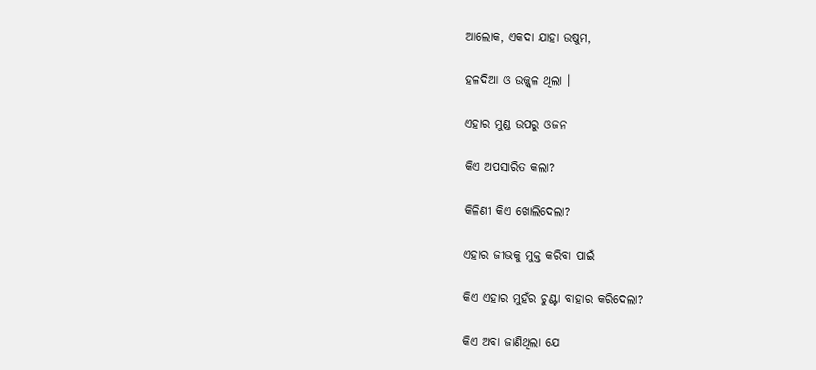ଆଲୋକ, ଏକଦା ଯାହା ଉଷୁମ,

ହଳଦିଆ ଓ ଉଜ୍ଜ୍ୱଳ ଥିଲା ।

ଏହାର ମୁଣ୍ଡ ଉପରୁ ଓଜନ

କିଏ ଅପସାରିତ କଲା?

କିଳିଣୀ କିଏ ଖୋଲିଦେଲା?

ଏହାର ଜୀଭକୁ ମୁକ୍ତ କରିବା ପାଇଁ

କିଏ ଏହାର ମୁହଁର ଚୁଣ୍ଟା ବାହାର କରିଦେଲା?

କିଏ ଅବା ଜାଣିଥିଲା ଯେ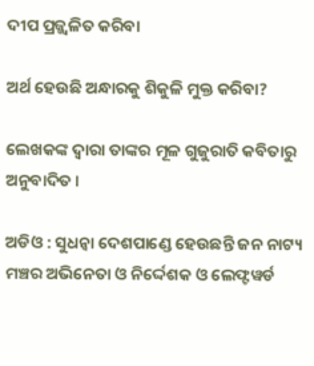ଦୀପ ପ୍ରଜ୍ଜ୍ୱଳିତ କରିବା

ଅର୍ଥ ହେଉଛି ଅନ୍ଧାରକୁ ଶିକୁଳି ମୁକ୍ତ କରିବା?

ଲେଖକଙ୍କ ଦ୍ୱାରା ତାଙ୍କର ମୂଳ ଗୁଜୁରାତି କବିତାରୁ ଅନୁବାଦିତ ।

ଅଡିଓ : ସୁଧନ୍ଵା ଦେଶପାଣ୍ଡେ ହେଉଛନ୍ତି ଜନ ନାଟ୍ୟ ମଞ୍ଚର ଅଭିନେତା ଓ ନିର୍ଦ୍ଦେଶକ ଓ ଲେଫ୍ଟୱର୍ଡ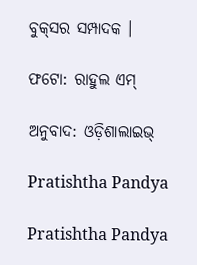ବୁକ୍‌ସର ସମ୍ପାଦକ ।

ଫଟୋ: ରାହୁଲ ଏମ୍‌

ଅନୁବାଦ: ଓଡ଼ିଶାଲାଇଭ୍‍

Pratishtha Pandya

Pratishtha Pandya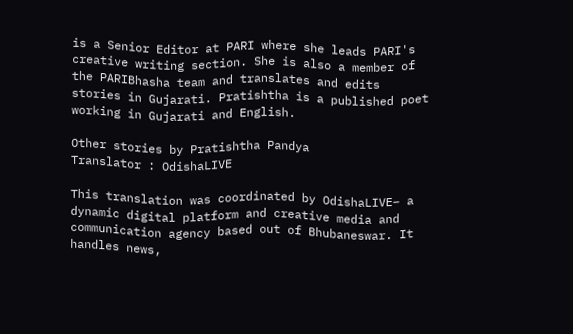is a Senior Editor at PARI where she leads PARI's creative writing section. She is also a member of the PARIBhasha team and translates and edits stories in Gujarati. Pratishtha is a published poet working in Gujarati and English.

Other stories by Pratishtha Pandya
Translator : OdishaLIVE

This translation was coordinated by OdishaLIVE– a dynamic digital platform and creative media and communication agency based out of Bhubaneswar. It handles news,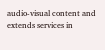audio-visual content and extends services in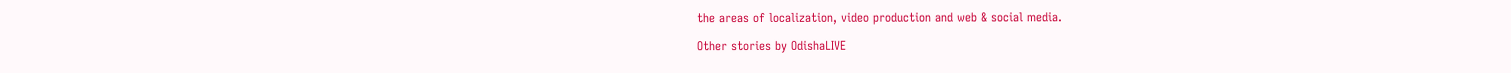the areas of localization, video production and web & social media.

Other stories by OdishaLIVE